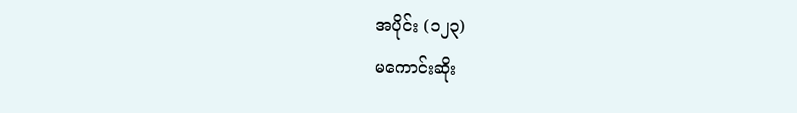အပိုင်း (၁၂၃)
မကောင်းဆိုး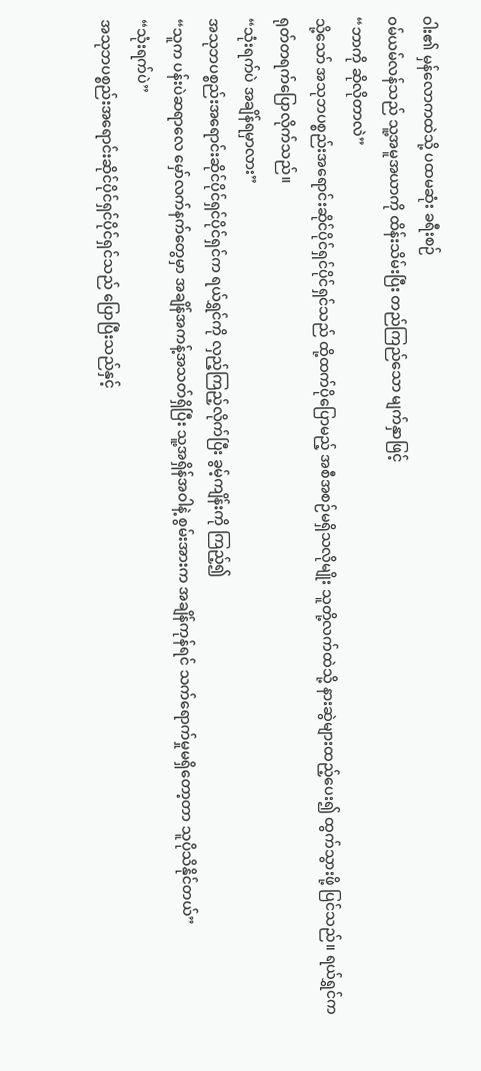ဝါး၏ မှန်လောကထဲသို့ ပထမဆုံး ခရီးစဉ်
ဝမ်ယမ်လန်သည် သူ့အမူအယာကို ထိန်းသိမ်းပြီး တည်ကြည်သော မျက်နှာဖြင့်
“ဘာကို ဆိုလိုတာလဲ”
သို့သော် အသုဘပစ္စည်းအရောင်းဆိုင်ပိုင်ရှင်ပိုင်ရှင်သည် ထို့ထက်ပိုပြောမည့် အစီအစဉ်မရှိသလိုမျိုး သူတို့လက်ထဲသို့ နားဆွဲများထည့်ပေး၍ ထွက်သွားဖို့ ပြင်သည်။ ရယ်ရွှင်က ရုတ်တရက်ပြောလိုက်သည်။
“သုံးရက်ပဲ အချိန်ရမှာလား”
အသုဘပစ္စည်းအရောင်းဆိုင်ပိုင်ရှင်ပိုင်ရှင်က ရယ်ရွှင်ကို လှည့်ကြည့်လိုက်ပြီး ခွမ့်ကျိန်းကို ကြည့်၍
“သူက ပန်းပဲဆရာလေ မှော်လက်နက်တွေမှာ အချိန်အကန့်အသတ်ရှိပြီး သူ့အရှိန်အဝါနဲ့ စွမ်းအားက အချိန်ကုန်ရင် သက်ရောက်မှုမရှိတော့တာ သူပိုသိနိုင်တယ်”
“သုံးရက်ပဲ”
အသုဘပစ္စည်းအရောင်းဆိုင်ပိုင်ရှင်ပိုင်ရှင်သည် ပြောပြီးသည်နှင့်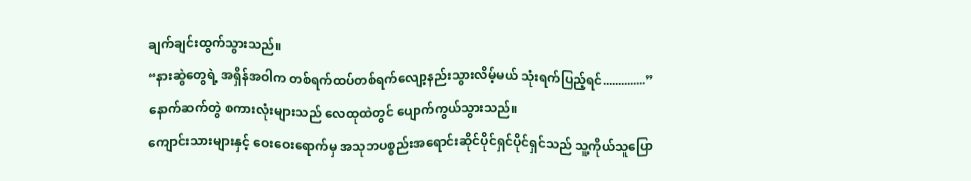ချက်ချင်းထွက်သွားသည်။
“နားဆွဲတွေရဲ့ အရှိန်အဝါက တစ်ရက်ထပ်တစ်ရက်လျော့နည်းသွားလိမ့်မယ် သုံးရက်ပြည့်ရင်..............”
နောက်ဆက်တွဲ စကားလုံးများသည် လေထုထဲတွင် ပျောက်ကွယ်သွားသည်။
ကျောင်းသားများနှင့် ဝေးဝေးရောက်မှ အသုဘပစ္စည်းအရောင်းဆိုင်ပိုင်ရှင်ပိုင်ရှင်သည် သူ့ကိုယ်သူပြော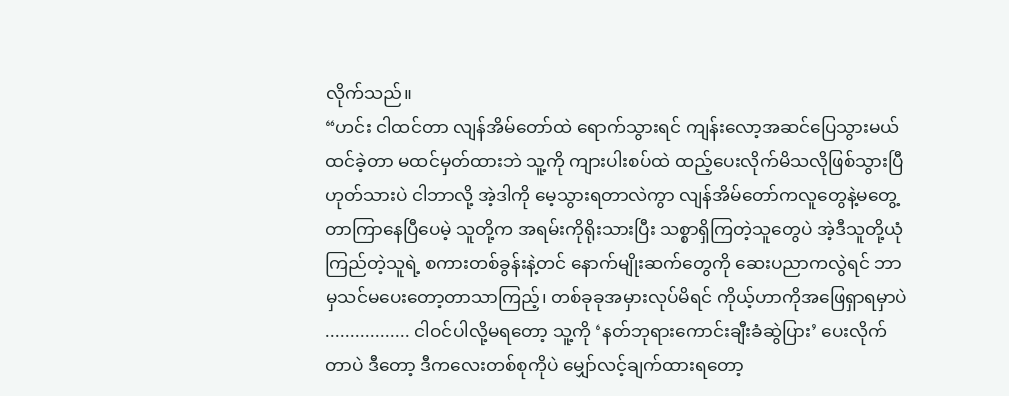လိုက်သည်။
“ဟင်း ငါထင်တာ လျန်အိမ်တော်ထဲ ရောက်သွားရင် ကျန်းလော့အဆင်ပြေသွားမယ် ထင်ခဲ့တာ မထင်မှတ်ထားဘဲ သူ့ကို ကျားပါးစပ်ထဲ ထည့်ပေးလိုက်မိသလိုဖြစ်သွားပြီ ဟုတ်သားပဲ ငါဘာလို့ အဲ့ဒါကို မေ့သွားရတာလဲကွာ လျန်အိမ်တော်ကလူတွေနဲ့မတွေ့တာကြာနေပြီပေမဲ့ သူတို့က အရမ်းကိုရိုးသားပြီး သစ္စာရှိကြတဲ့သူတွေပဲ အဲ့ဒီသူတို့ယုံကြည်တဲ့သူရဲ့ စကားတစ်ခွန်းနဲ့တင် နောက်မျိုးဆက်တွေကို ဆေးပညာကလွဲရင် ဘာမှသင်မပေးတော့တာသာကြည့်၊ တစ်ခုခုအမှားလုပ်မိရင် ကိုယ့်ဟာကိုအဖြေရှာရမှာပဲ ................. ငါဝင်ပါလို့မရတော့ သူ့ကို ‘နတ်ဘုရားကောင်းချီးခံဆွဲပြား’ ပေးလိုက်တာပဲ ဒီတော့ ဒီကလေးတစ်စုကိုပဲ မျှော်လင့်ချက်ထားရတော့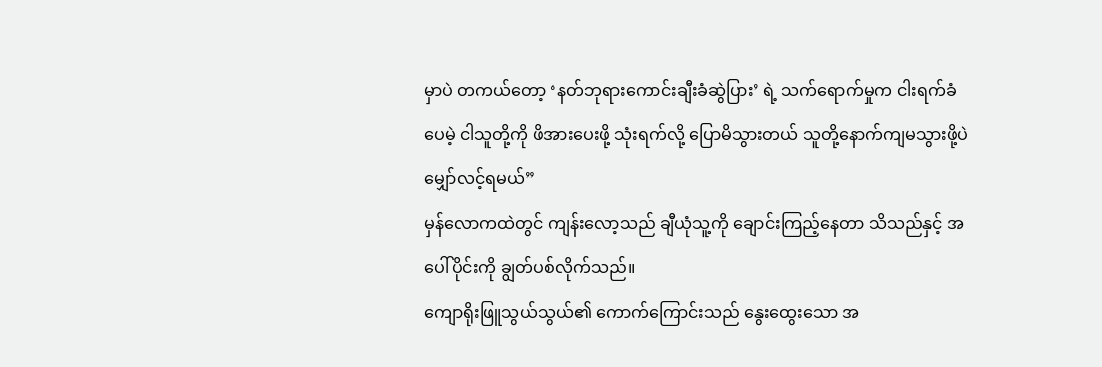မှာပဲ တကယ်တော့ ‘နတ်ဘုရားကောင်းချီးခံဆွဲပြား’ ရဲ့ သက်ရောက်မှုက ငါးရက်ခံပေမဲ့ ငါသူတို့ကို ဖိအားပေးဖို့ သုံးရက်လို့ ပြောမိသွားတယ် သူတို့နောက်ကျမသွားဖို့ပဲ မျှော်လင့်ရမယ်”
မှန်လောကထဲတွင် ကျန်းလော့သည် ချီယုံသူ့ကို ချောင်းကြည့်နေတာ သိသည်နှင့် အပေါ်ပိုင်းကို ချွတ်ပစ်လိုက်သည်။
ကျောရိုးဖြူသွယ်သွယ်၏ ကောက်ကြောင်းသည် နွေးထွေးသော အ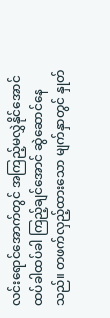လင်းရောင်အောက်တွင် အကြည့်မလွှဲနိုင်အောင် ထပ်ခါထပ်ခါ ကြည့်ချင်အောင် ဆွဲဆောင်နေသည်။ တဖက်လှည့်ထားသော မျက်နှာတွင် နှုတ်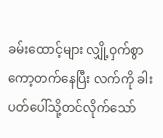ခမ်းထောင့်များ လျှို့ဝှက်စွာ ကော့တက်နေပြီး လက်ကို ခါးပတ်ပေါ်သို့တင်လိုက်သော်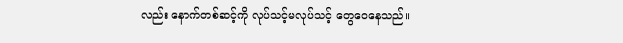လည်း နောက်တစ်ဆင့်ကို လုပ်သင့်မလုပ်သင့် တွေဝေနေသည်။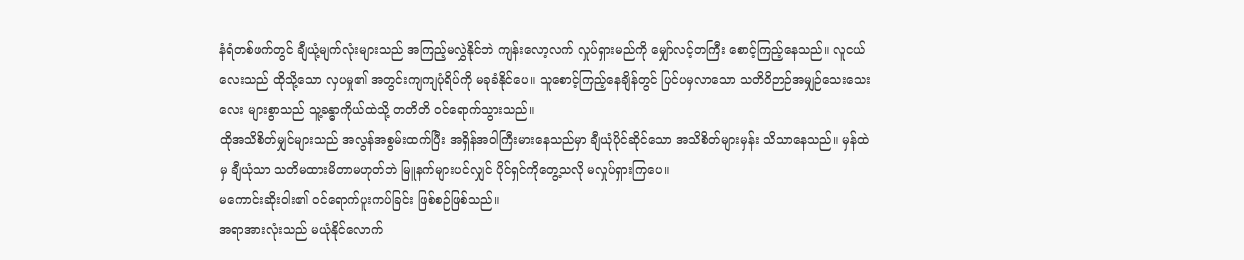နံရံတစ်ဖက်တွင် ချီယုံ့မျက်လုံးများသည် အကြည့်မလွှဲနိုင်ဘဲ ကျန်းလော့လက် လှုပ်ရှားမည်ကို မျှော်လင့်တကြီး စောင့်ကြည့်နေသည်။ လူငယ်လေးသည် ထိုသို့သော လှပမှု၏ အတွင်းကျကျပုံရိပ်ကို မခုခံနိုင်ပေ။ သူစောင့်ကြည့်နေချိန်တွင် ပြင်ပမှလာသော သတိဝိဉာဉ်အမျှဉ်သေးသေးလေး များစွာသည် သူ့ခန္ဓာကိုယ်ထဲသို့ တတိတိ ဝင်ရောက်သွားသည်။
ထိုအသိစိတ်မျှင်များသည် အလွန်အစွမ်းထက်ပြီး အရှိန်အဝါကြီးမားနေသည်မှာ ချီယုံပိုင်ဆိုင်သော အသိစိတ်များမှန်း သိသာနေသည်။ မှန်ထဲမှ ချီယုံသာ သတိမထားမိတာမဟုတ်ဘဲ မြူနက်များပင်လျှင် ပိုင်ရှင်ကိုတွေ့သလို မလှုပ်ရှားကြပေ။
မကောင်းဆိုးဝါး၏ ဝင်ရောက်ပူးကပ်ခြင်း ဖြစ်စဉ်ဖြစ်သည်။
အရာအားလုံးသည် မယုံနိုင်လောက်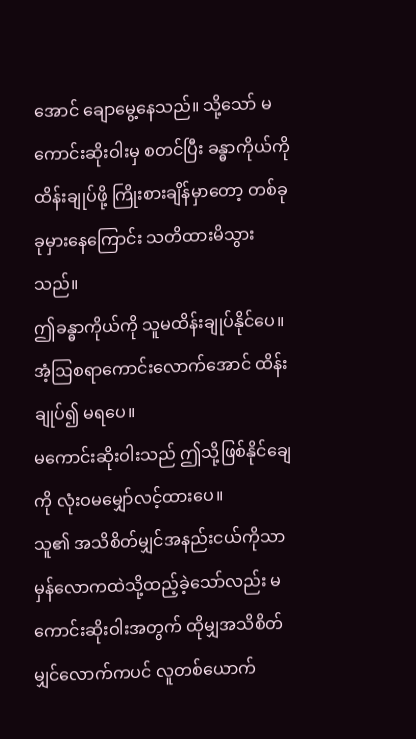အောင် ချောမွေ့နေသည်။ သို့သော် မကောင်းဆိုးဝါးမှ စတင်ပြီး ခန္ဓာကိုယ်ကို ထိန်းချုပ်ဖို့ ကြိုးစားချိန်မှာတော့ တစ်ခုခုမှားနေကြောင်း သတိထားမိသွားသည်။
ဤခန္ဓာကိုယ်ကို သူမထိန်းချုပ်နိုင်ပေ။ အံ့ဩစရာကောင်းလောက်အောင် ထိန်းချုပ်၍ မရပေ။
မကောင်းဆိုးဝါးသည် ဤသို့ဖြစ်နိုင်ချေကို လုံးဝမမျှော်လင့်ထားပေ။
သူ၏ အသိစိတ်မျှင်အနည်းငယ်ကိုသာ မှန်လောကထဲသို့ထည့်ခဲ့သော်လည်း မကောင်းဆိုးဝါးအတွက် ထိုမျှအသိစိတ်မျှင်လောက်ကပင် လူတစ်ယောက်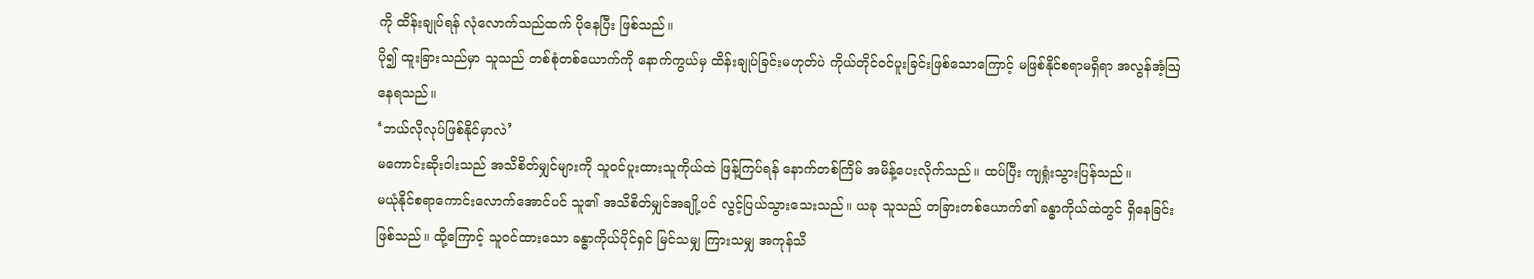ကို ထိန်းချုပ်ရန် လုံလောက်သည်ထက် ပိုနေပြီး ဖြစ်သည်။
ပို၍ ထူးခြားသည်မှာ သူသည် တစ်စုံတစ်ယောက်ကို နောက်ကွယ်မှ ထိန်းချုပ်ခြင်းမဟုတ်ပဲ ကိုယ်တိုင်ဝင်ပူးခြင်းဖြစ်သောကြောင့် မဖြစ်နိုင်စရာမရှိရာ အလွန်အံ့ဩနေရသည်။
‘ဘယ်လိုလုပ်ဖြစ်နိုင်မှာလဲ’
မကောင်းဆိုးဝါးသည် အသိစိတ်မျှင်များကို သူဝင်ပူးထားသူကိုယ်ထဲ ဖြန့်ကြပ်ရန် နောက်တစ်ကြိမ် အမိန့်ပေးလိုက်သည်။ ထပ်ပြီး ကျရှုံးသွားပြန်သည်။
မယုံနိုင်စရာကောင်းလောက်အောင်ပင် သူ၏ အသိစိတ်မျှင်အချို့ပင် လွင့်ပြယ်သွားသေးသည်။ ယခု သူသည် တခြားတစ်ယောက်၏ ခန္ဓာကိုယ်ထဲတွင် ရှိနေခြင်းဖြစ်သည်။ ထို့ကြောင့် သူဝင်ထားသော ခန္ဓာကိုယ်ပိုင်ရှင် မြင်သမျှ ကြားသမျှ အကုန်သိ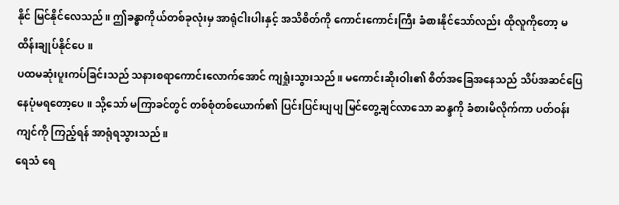နိုင် မြင်နိုင်လေသည်။ ဤခန္ဓာကိုယ်တစ်ခုလုံးမှ အာရုံငါးပါးနှင့် အသိစိတ်ကို ကောင်းကောင်းကြီး ခံစားနိုင်သော်လည်း ထိုလူကိုတော့ မထိန်းချုပ်နိုင်ပေ။
ပထမဆုံးပူးကပ်ခြင်းသည် သနားစရာကောင်းလောက်အောင် ကျရှုံးသွားသည်။ မကောင်းဆိုးဝါး၏ စိတ်အခြေအနေသည် သိပ်အဆင်ပြေနေပုံမရတော့ပေ။ သို့သော် မကြာခင်တွင် တစ်စုံတစ်ယောက်၏ ပြင်းပြင်းပျပျ မြင်တွေ့ချင်လာသော ဆန္ဒကို ခံစားမိလိုက်ကာ ပတ်ဝန်းကျင်ကို ကြည့်ရန် အာရုံရသွားသည်။
ရေသံ ရေ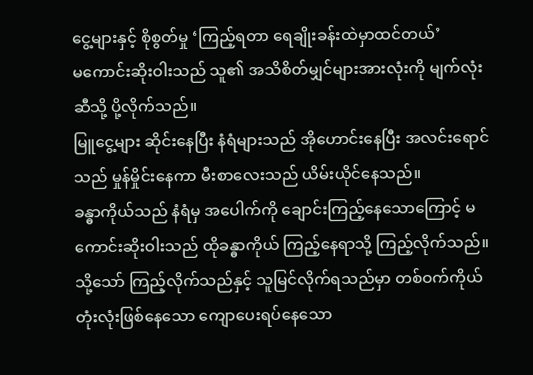ငွေ့များနှင့် စိုစွတ်မှု ‘ကြည့်ရတာ ရေချိုးခန်းထဲမှာထင်တယ်’
မကောင်းဆိုးဝါးသည် သူ၏ အသိစိတ်မျှင်များအားလုံးကို မျက်လုံးဆီသို့ ပို့လိုက်သည်။
မြူငွေ့များ ဆိုင်းနေပြီး နံရံများသည် အိုဟောင်းနေပြီး အလင်းရောင်သည် မှုန်မှိုင်းနေကာ မီးစာလေးသည် ယိမ်းယိုင်နေသည်။
ခန္ဓာကိုယ်သည် နံရံမှ အပေါက်ကို ချောင်းကြည့်နေသောကြောင့် မကောင်းဆိုးဝါးသည် ထိုခန္ဓာကိုယ် ကြည့်နေရာသို့ ကြည့်လိုက်သည်။ သို့သော် ကြည့်လိုက်သည်နှင့် သူမြင်လိုက်ရသည်မှာ တစ်ဝက်ကိုယ်တုံးလုံးဖြစ်နေသော ကျောပေးရပ်နေသော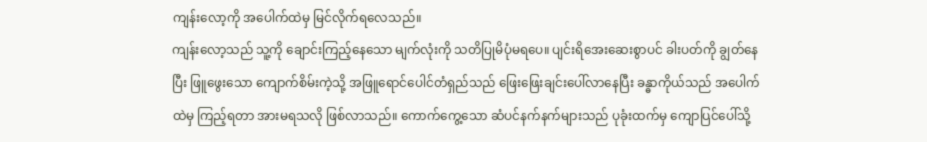ကျန်းလော့ကို အပေါက်ထဲမှ မြင်လိုက်ရလေသည်။
ကျန်းလော့သည် သူ့ကို ချောင်းကြည့်နေသော မျက်လုံးကို သတိပြုမိပုံမရပေ။ ပျင်းရိအေးဆေးစွာပင် ခါးပတ်ကို ချွတ်နေပြီး ဖြူဖွေးသော ကျောက်စိမ်းကဲ့သို့ အဖြူရောင်ပေါင်တံရှည်သည် ဖြေးဖြေးချင်းပေါ်လာနေပြီး ခန္ဓာကိုယ်သည် အပေါက်ထဲမှ ကြည့်ရတာ အားမရသလို ဖြစ်လာသည်။ ကောက်ကွေ့သော ဆံပင်နက်နက်များသည် ပုခုံးထက်မှ ကျောပြင်ပေါ်သို့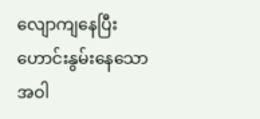လျောကျနေပြီး ဟောင်းနွမ်းနေသော အဝါ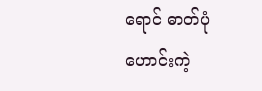ရောင် ဓာတ်ပုံဟောင်းကဲ့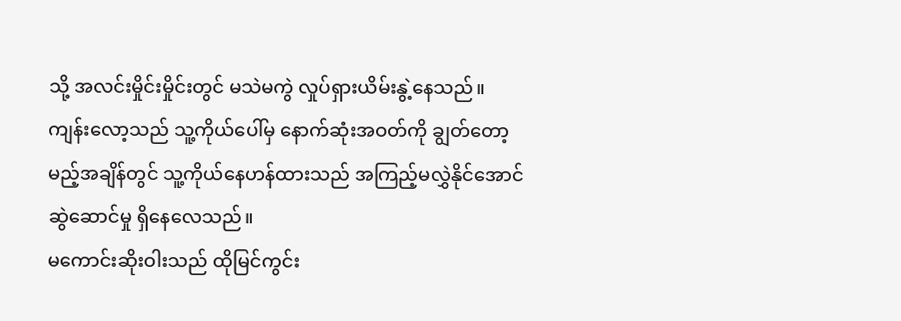သို့ အလင်းမှိုင်းမှိုင်းတွင် မသဲမကွဲ လှုပ်ရှားယိမ်းနွဲ့နေသည်။
ကျန်းလော့သည် သူ့ကိုယ်ပေါ်မှ နောက်ဆုံးအဝတ်ကို ချွတ်တော့မည့်အချိန်တွင် သူ့ကိုယ်နေဟန်ထားသည် အကြည့်မလွှဲနိုင်အောင် ဆွဲဆောင်မှု ရှိနေလေသည်။
မကောင်းဆိုးဝါးသည် ထိုမြင်ကွင်း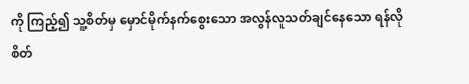ကို ကြည့်၍ သူ့စိတ်မှ မှောင်မိုက်နက်စွေးသော အလွန်လူသတ်ချင်နေသော ရန်လိုစိတ်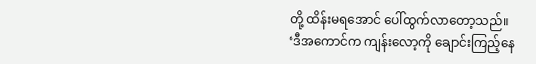တို့ ထိန်းမရအောင် ပေါ်ထွက်လာတော့သည်။
‘ဒီအကောင်က ကျန်းလော့ကို ချောင်းကြည့်နေ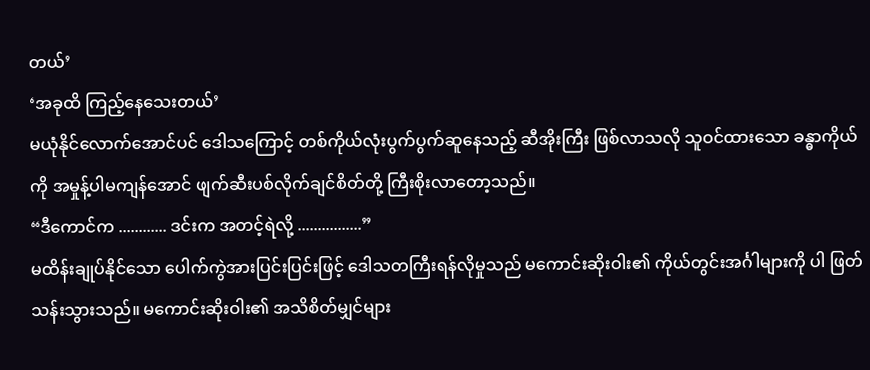တယ်’
‘အခုထိ ကြည့်နေသေးတယ်’
မယုံနိုင်လောက်အောင်ပင် ဒေါသကြောင့် တစ်ကိုယ်လုံးပွက်ပွက်ဆူနေသည့် ဆီအိုးကြီး ဖြစ်လာသလို သူဝင်ထားသော ခန္ဓာကိုယ်ကို အမှုန့်ပါမကျန်အောင် ဖျက်ဆီးပစ်လိုက်ချင်စိတ်တို့ ကြီးစိုးလာတော့သည်။
“ဒီကောင်က ............ ဒင်းက အတင့်ရဲလို့ ................”
မထိန်းချုပ်နိုင်သော ပေါက်ကွဲအားပြင်းပြင်းဖြင့် ဒေါသတကြီးရန်လိုမှုသည် မကောင်းဆိုးဝါး၏ ကိုယ်တွင်းအင်္ဂါများကို ပါ ဖြတ်သန်းသွားသည်။ မကောင်းဆိုးဝါး၏ အသိစိတ်မျှင်များ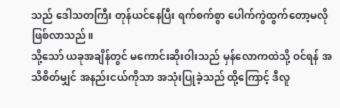သည် ဒေါသတကြီး တုန်ယင်နေပြီး ရက်စက်စွာ ပေါက်ကွဲထွက်တော့မလို ဖြစ်လာသည်။
သို့သော် ယခုအချိန်တွင် မကောင်းဆိုးဝါးသည် မှန်လောကထဲသို့ ဝင်ရန် အသိစိတ်မျှင် အနည်းငယ်ကိုသာ အသုံးပြုခဲ့သည် ထို့ကြောင့် ဒီလူ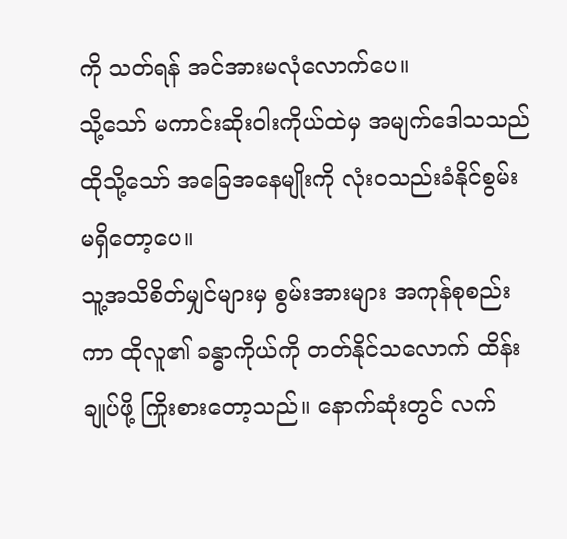ကို သတ်ရန် အင်အားမလုံလောက်ပေ။
သို့သော် မကာင်းဆိုးဝါးကိုယ်ထဲမှ အမျက်ဒေါသသည် ထိုသို့သော် အခြေအနေမျိုးကို လုံးဝသည်းခံနိုင်စွမ်း မရှိတော့ပေ။
သူ့အသိစိတ်မျှင်များမှ စွမ်းအားများ အကုန်စုစည်းကာ ထိုလူ၏ ခန္ဓာကိုယ်ကို တတ်နိုင်သလောက် ထိန်းချုပ်ဖို့ ကြိုးစားတော့သည်။ နောက်ဆုံးတွင် လက်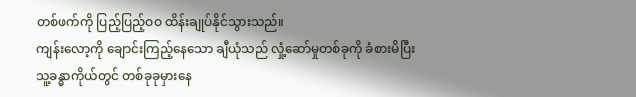တစ်ဖက်ကို ပြည့်ပြည့်ဝဝ ထိန်းချုပ်နိုင်သွားသည်။
ကျန်းလော့ကို ချောင်းကြည့်နေသော ချီယုံသည် လှုံ့ဆော်မှုတစ်ခုကို ခံစားမိပြီး သူ့ခန္ဓာကိုယ်တွင် တစ်ခုခုမှားနေ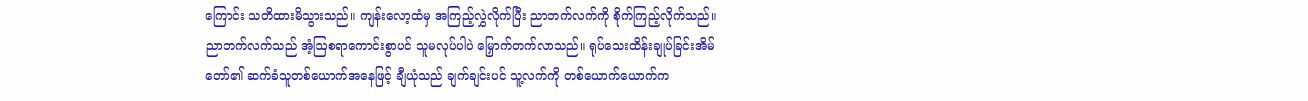ကြောင်း သတိထားမိသွားသည်။ ကျန်းလော့ထံမှ အကြည့်လွှဲလိုက်ပြီး ညာဘက်လက်ကို စိုက်ကြည့်လိုက်သည်။
ညာဘက်လက်သည် အံ့ဩစရာကောင်းစွာပင် သူမလုပ်ပါပဲ မြှောက်တက်လာသည်။ ရုပ်သေးထိန်းချုပ်ခြင်းအိမ်တော်၏ ဆက်ခံသူတစ်ယောက်အနေဖြင့် ချီယုံသည် ချက်ချင်းပင် သူ့လက်ကို တစ်ယောက်ယောက်က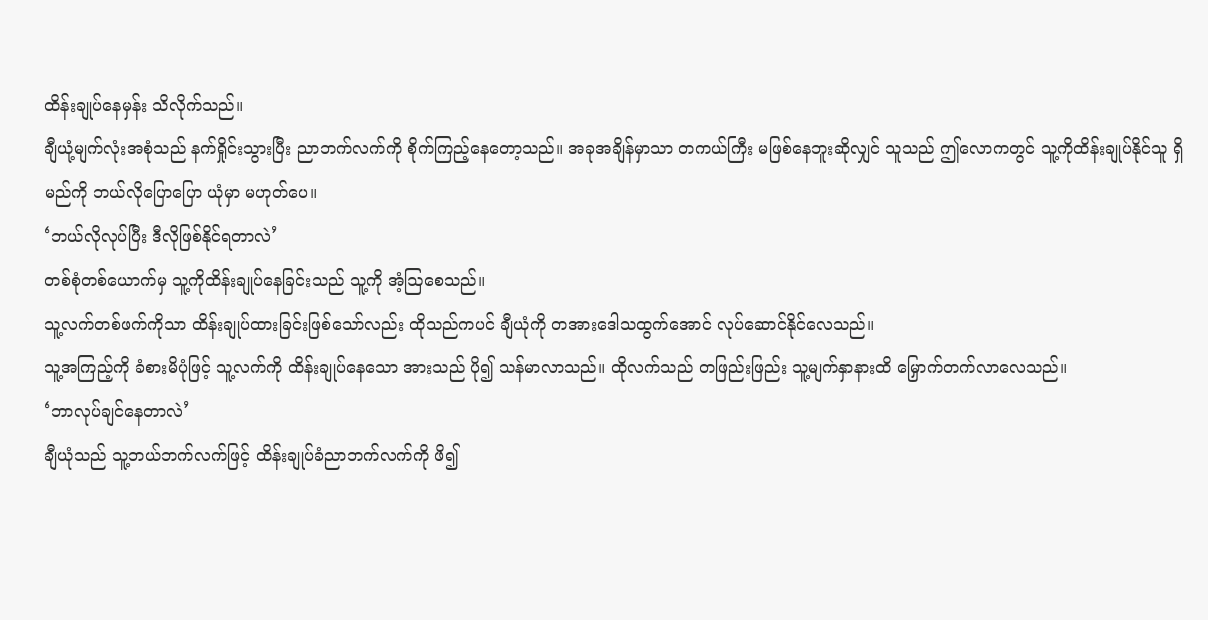ထိန်းချုပ်နေမှန်း သိလိုက်သည်။
ချီယုံ့မျက်လုံးအစုံသည် နက်ရှိုင်းသွားပြီး ညာဘက်လက်ကို စိုက်ကြည့်နေတော့သည်။ အခုအချိန်မှာသာ တကယ်ကြီး မဖြစ်နေဘူးဆိုလျှင် သူသည် ဤလောကတွင် သူ့ကိုထိန်းချုပ်နိုင်သူ ရှိမည်ကို ဘယ်လိုပြောပြော ယုံမှာ မဟုတ်ပေ။
‘ဘယ်လိုလုပ်ပြီး ဒီလိုဖြစ်နိုင်ရတာလဲ’
တစ်စုံတစ်ယောက်မှ သူ့ကိုထိန်းချုပ်နေခြင်းသည် သူ့ကို အံ့ဩစေသည်။
သူ့လက်တစ်ဖက်ကိုသာ ထိန်းချုပ်ထားခြင်းဖြစ်သော်လည်း ထိုသည်ကပင် ချီယုံကို တအားဒေါသထွက်အောင် လုပ်ဆောင်နိုင်လေသည်။
သူ့အကြည့်ကို ခံစားမိပုံဖြင့် သူ့လက်ကို ထိန်းချုပ်နေသော အားသည် ပို၍ သန်မာလာသည်။ ထိုလက်သည် တဖြည်းဖြည်း သူ့မျက်နှာနားထိ မြှောက်တက်လာလေသည်။
‘ဘာလုပ်ချင်နေတာလဲ’
ချီယုံသည် သူ့ဘယ်ဘက်လက်ဖြင့် ထိန်းချုပ်ခံညာဘက်လက်ကို ဖိ၍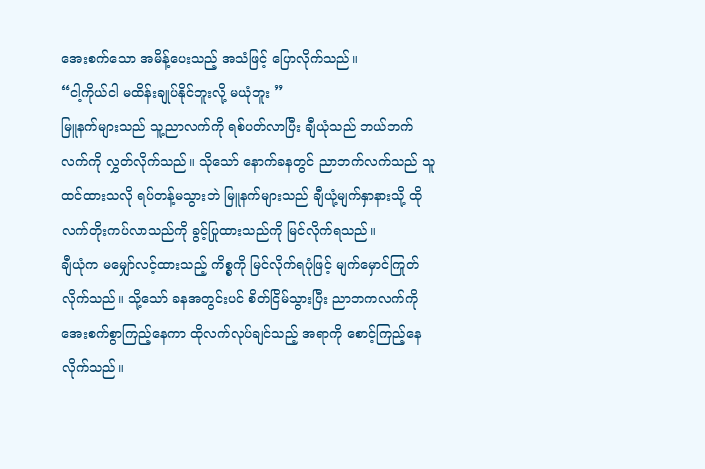အေးစက်သော အမိန့်ပေးသည့် အသံဖြင့် ပြောလိုက်သည်။
“ငါ့ကိုယ်ငါ မထိန်းချုပ်နိုင်ဘူးလို့ မယုံဘူး ”
မြူနက်များသည် သူ့ညာလက်ကို ရစ်ပတ်လာပြီး ချီယုံသည် ဘယ်ဘက်လက်ကို လွှတ်လိုက်သည်။ သိုသော် နောက်ခနတွင် ညာဘက်လက်သည် သူထင်ထားသလို ရပ်တန့်မသွားဘဲ မြူနက်များသည် ချီယုံ့မျက်နှာနားသို့ ထိုလက်တိုးကပ်လာသည်ကို ခွင့်ပြုထားသည်ကို မြင်လိုက်ရသည်။
ချီယုံက မမျှော်လင့်ထားသည့် ကိစ္စကို မြင်လိုက်ရပုံဖြင့် မျက်မှောင်ကြုတ်လိုက်သည်။ သို့သော် ခနအတွင်းပင် စိတ်ငြိမ်သွားပြီး ညာဘကလက်ကို အေးစက်စွာကြည့်နေကာ ထိုလက်လုပ်ချင်သည့် အရာကို စောင့်ကြည့်နေလိုက်သည်။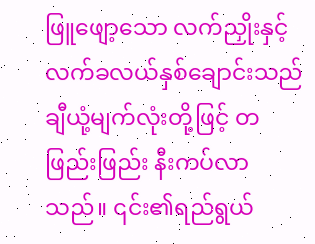ဖြူဖျော့သော လက်ညှိုးနှင့် လက်ခလယ်နှစ်ချောင်းသည် ချီယုံ့မျက်လုံးတို့ဖြင့် တဖြည်းဖြည်း နီးကပ်လာသည်။ ၎င်း၏ရည်ရွယ်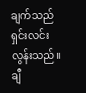ချက်သည် ရှင်းလင်းလွန်းသည်။ ချီ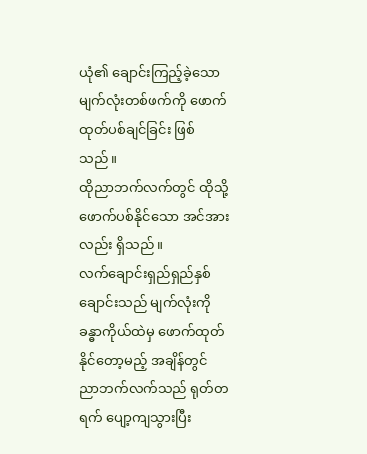ယုံ၏ ချောင်းကြည့်ခဲ့သော မျက်လုံးတစ်ဖက်ကို ဖောက်ထုတ်ပစ်ချင်ခြင်း ဖြစ်သည်။
ထိုညာဘက်လက်တွင် ထိုသို့ ဖောက်ပစ်နိုင်သော အင်အားလည်း ရှိသည်။
လက်ချောင်းရှည်ရှည်နှစ်ချောင်းသည် မျက်လုံးကို ခန္ဓာကိုယ်ထဲမှ ဖောက်ထုတ်နိုင်တော့မည့် အချိန်တွင် ညာဘက်လက်သည် ရုတ်တရက် ပျော့ကျသွားပြီး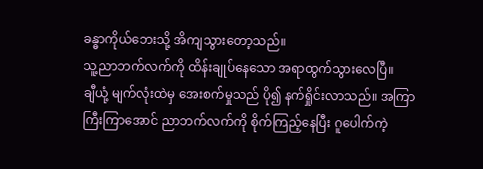ခန္ဓာကိုယ်ဘေးသို့ အိကျသွားတော့သည်။
သူ့ညာဘက်လက်ကို ထိန်းချုပ်နေသော အရာထွက်သွားလေပြီ။
ချီယုံ့ မျက်လုံးထဲမှ အေးစက်မှုသည် ပို၍ နက်ရှိုင်းလာသည်။ အကြာကြီးကြာအောင် ညာဘက်လက်ကို စိုက်ကြည့်နေပြီး ဂူပေါက်ကဲ့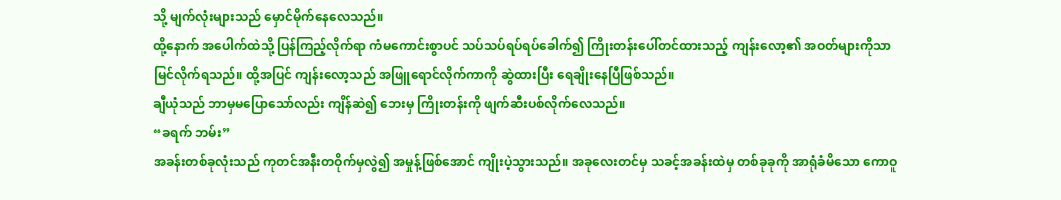သို့ မျက်လုံးများသည် မှောင်မိုက်နေလေသည်။
ထို့နောက် အပေါက်ထဲသို့ ပြန်ကြည့်လိုက်ရာ ကံမကောင်းစွာပင် သပ်သပ်ရပ်ရပ်ခေါက်၍ ကြိုးတန်းပေါ်တင်ထားသည့် ကျန်းလော့၏ အဝတ်များကိုသာ မြင်လိုက်ရသည်။ ထို့အပြင် ကျန်းလော့သည် အဖြူရောင်လိုက်ကာကို ဆွဲထားပြီး ရေချိုးနေပြီဖြစ်သည်။
ချီယုံသည် ဘာမှမပြောသော်လည်း ကျိန်ဆဲ၍ ဘေးမှ ကြိုးတန်းကို ဖျက်ဆီးပစ်လိုက်လေသည်။
“ခရက် ဘမ်း”
အခန်းတစ်ခုလုံးသည် ကုတင်အနီးတဝိုက်မှလွဲ၍ အမှုန့်ဖြစ်အောင် ကျိုးပဲ့သွားသည်။ အခုလေးတင်မှ သခင့်အခန်းထဲမှ တစ်ခုခုကို အာရုံခံမိသော ကောဝူ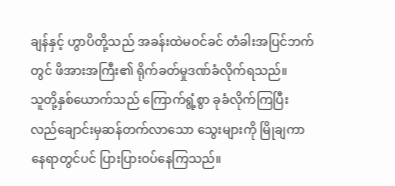ချန်နှင့် ဟွာပိတို့သည် အခန်းထဲမဝင်ခင် တံခါးအပြင်ဘက်တွင် ဖိအားအကြီး၏ ရိုက်ခတ်မှုဒဏ်ခံလိုက်ရသည်။
သူတို့နှစ်ယောက်သည် ကြောက်ရွံ့စွာ ခုခံလိုက်ကြပြီး လည်ချောင်းမှဆန်တက်လာသော သွေးများကို မြိုချကာ နေရာတွင်ပင် ပြားပြားဝပ်နေကြသည်။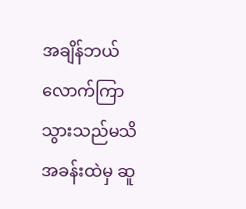အချိန်ဘယ်လောက်ကြာသွားသည်မသိ အခန်းထဲမှ ဆူ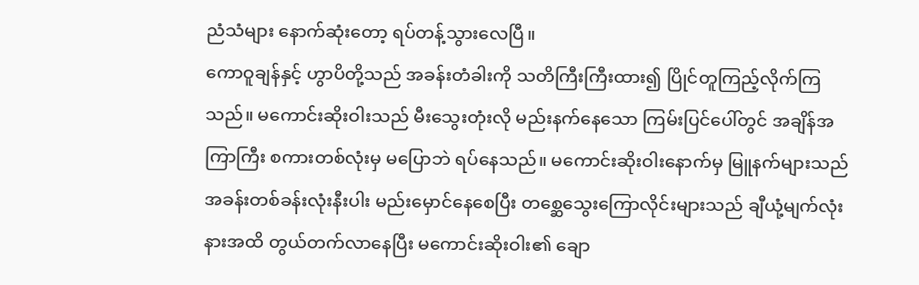ညံသံများ နောက်ဆုံးတော့ ရပ်တန့်သွားလေပြီ။
ကောဝူချန်နှင့် ဟွာပိတို့သည် အခန်းတံခါးကို သတိကြီးကြီးထား၍ ပြိုင်တူကြည့်လိုက်ကြသည်။ မကောင်းဆိုးဝါးသည် မီးသွေးတုံးလို မည်းနက်နေသော ကြမ်းပြင်ပေါ်တွင် အချိန်အကြာကြီး စကားတစ်လုံးမှ မပြောဘဲ ရပ်နေသည်။ မကောင်းဆိုးဝါးနောက်မှ မြူနက်များသည် အခန်းတစ်ခန်းလုံးနီးပါး မည်းမှောင်နေစေပြီး တစ္ဆေသွေးကြောလိုင်းများသည် ချီယုံ့မျက်လုံးနားအထိ တွယ်တက်လာနေပြီး မကောင်းဆိုးဝါး၏ ချော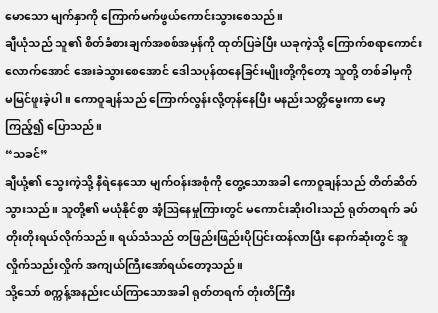မောသော မျက်နှာကို ကြောက်မက်ဖွယ်ကောင်းသွားစေသည်။
ချီယုံသည် သူ၏ စိတ်ခံစားချက်အစစ်အမှန်ကို ထုတ်ပြခဲပြီး ယခုကဲ့သို့ ကြောက်စရာကောင်းလောက်အောင် အေးခဲသွားစေအောင် ဒေါသပုန်ထနေခြင်းမျိုးတို့ကိုတော့ သူတို့ တစ်ခါမှကို မမြင်ဖူးခဲ့ပါ။ ကောဝူချန်သည် ကြောက်လွန်းလို့တုန်နေပြီး မနည်းသတ္တိမွေးကာ မော့ကြည့်၍ ပြောသည်။
“သခင်”
ချီယုံ့၏ သွေးကဲ့သို့ နီရဲနေသော မျက်ဝန်းအစုံကို တွေ့သောအခါ ကောဝူချန်သည် တိတ်ဆိတ်သွားသည်။ သူတို့၏ မယုံနိုင်စွာ အံ့ဩနေမှုကြားတွင် မကောင်းဆိုးဝါးသည် ရုတ်တရက် ခပ်တိုးတိုးရယ်လိုက်သည်။ ရယ်သံသည် တဖြည်းဖြည်းပိုပြင်းထန်လာပြီး နောက်ဆုံးတွင် အူလှိုက်သည်းလှိုက် အကျယ်ကြီးအော်ရယ်တော့သည်။
သို့သော် စက္ကန့်အနည်းငယ်ကြာသောအခါ ရုတ်တရက် တုံးတိကြီး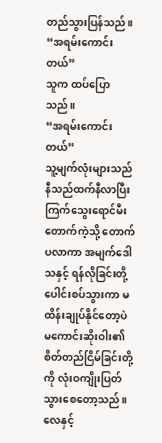တည်သွားပြန်သည်။
“အရမ်းကောင်းတယ်”
သူက ထပ်ပြောသည်။
“အရမ်းကောင်းတယ်”
သူ့မျက်လုံးများသည် နီသည်ထက်နီလာပြီး ကြက်သွေးရောင်မီးတောက်ကဲ့သို့ တောက်ပလာကာ အမျက်ဒေါသနှင့် ရန်လိုခြင်းတို့ ပေါင်းစပ်သွားကာ မထိန်းချုပ်နိုင်တော့ပဲ မကောင်းဆိုးဝါး၏ စိတ်တည်ငြိမ်ခြင်းတို့ကို လုံးဝကျိုးပြတ်သွားစေတော့သည်။
လေနှင့်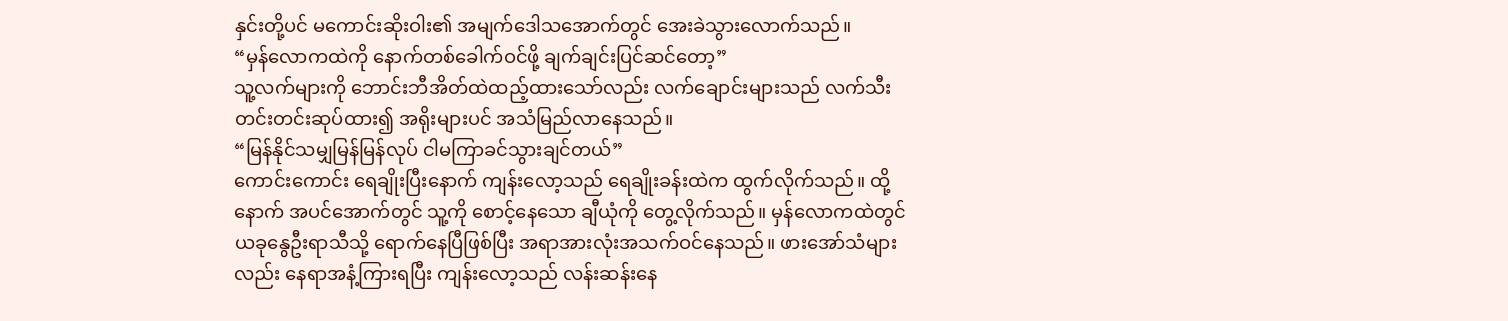နှင်းတို့ပင် မကောင်းဆိုးဝါး၏ အမျက်ဒေါသအောက်တွင် အေးခဲသွားလောက်သည်။
“မှန်လောကထဲကို နောက်တစ်ခေါက်ဝင်ဖို့ ချက်ချင်းပြင်ဆင်တော့”
သူ့လက်များကို ဘောင်းဘီအိတ်ထဲထည့်ထားသော်လည်း လက်ချောင်းများသည် လက်သီးတင်းတင်းဆုပ်ထား၍ အရိုးများပင် အသံမြည်လာနေသည်။
“မြန်နိုင်သမျှမြန်မြန်လုပ် ငါမကြာခင်သွားချင်တယ်”
ကောင်းကောင်း ရေချိုးပြီးနောက် ကျန်းလော့သည် ရေချိုးခန်းထဲက ထွက်လိုက်သည်။ ထို့နောက် အပင်အောက်တွင် သူ့ကို စောင့်နေသော ချီယုံကို တွေ့လိုက်သည်။ မှန်လောကထဲတွင် ယခုနွေဦးရာသီသို့ ရောက်နေပြီဖြစ်ပြီး အရာအားလုံးအသက်ဝင်နေသည်။ ဖားအော်သံများလည်း နေရာအနံ့ကြားရပြီး ကျန်းလော့သည် လန်းဆန်းနေ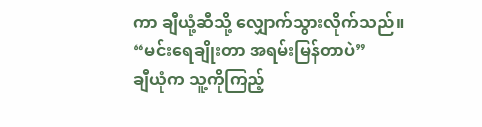ကာ ချီယုံ့ဆီသို့ လျှောက်သွားလိုက်သည်။
“မင်းရေချိုးတာ အရမ်းမြန်တာပဲ”
ချီယုံက သူ့ကိုကြည့်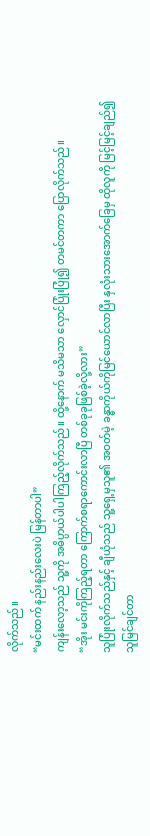လိုက်သည်။
“မင်းထက် နည်းနည်းလေးပဲ မြန်တာပါ”
ကျန်းလော့သည် သူ့ကို အဓိပ္ပာယ်ပါပါကြည့်လိုက်သည်။ ထို့နောက် မသိမသာ လှောင်ပြုံးပြုံ၍ တမင်တကာ ပြောလိုက်သည်။
“အိုး မင်းကိုကြည့်ရတာ ကြောက်စရာကောင်းလာပြီ တစ်ခုခုဖြစ်ခဲ့လို့လား”
သူပြုံးလိုက်သည်နှင့် ချီယုံသည် သူ့ရှေ့မှသူ၏ အဝတ်မဲ့ ခန္ဓာကိုယ်ကိုမြင်ယောင်လာပြီး နှလုံးသားအောက်ခြေမှ ထိုလူကို မြင့်မြင့်ချည်၍ သူမြင်ချင်တာ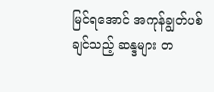မြင်ရအောင် အကုန်ချွတ်ပစ်ချင်သည့် ဆန္ဒများ တ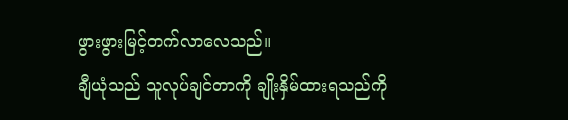ဖွားဖွားမြင့်တက်လာလေသည်။
ချီယုံသည် သူလုပ်ချင်တာကို ချိုးနှိမ်ထားရသည်ကို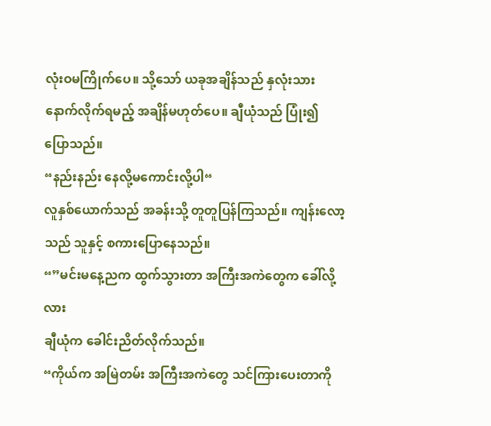လုံးဝမကြိုက်ပေ။ သို့သော် ယခုအချိန်သည် နှလုံးသားနောက်လိုက်ရမည့် အချိန်မဟုတ်ပေ။ ချီယုံသည် ပြုံး၍ ပြောသည်။
“နည်းနည်း နေလို့မကောင်းလို့ပါ“
လူနှစ်ယောက်သည် အခန်းသို့ တူတူပြန်ကြသည်။ ကျန်းလော့သည် သူနှင့် စကားပြောနေသည်။
“”မင်းမနေ့ညက ထွက်သွားတာ အကြီးအကဲတွေက ခေါ်လို့လား
ချီယုံက ခေါင်းညိတ်လိုက်သည်။
“ကိုယ်က အမြဲတမ်း အကြီးအကဲတွေ သင်ကြားပေးတာကို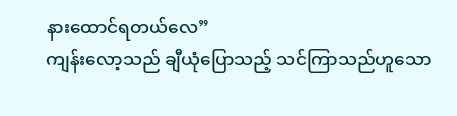နားထောင်ရတယ်လေ”
ကျန်းလော့သည် ချီယုံပြောသည့် သင်ကြာသည်ဟူသော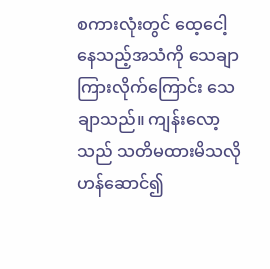စကားလုံးတွင် ထေ့ငေါ့နေသည့်အသံကို သေချာကြားလိုက်ကြောင်း သေချာသည်။ ကျန်းလော့သည် သတိမထားမိသလို ဟန်ဆောင်၍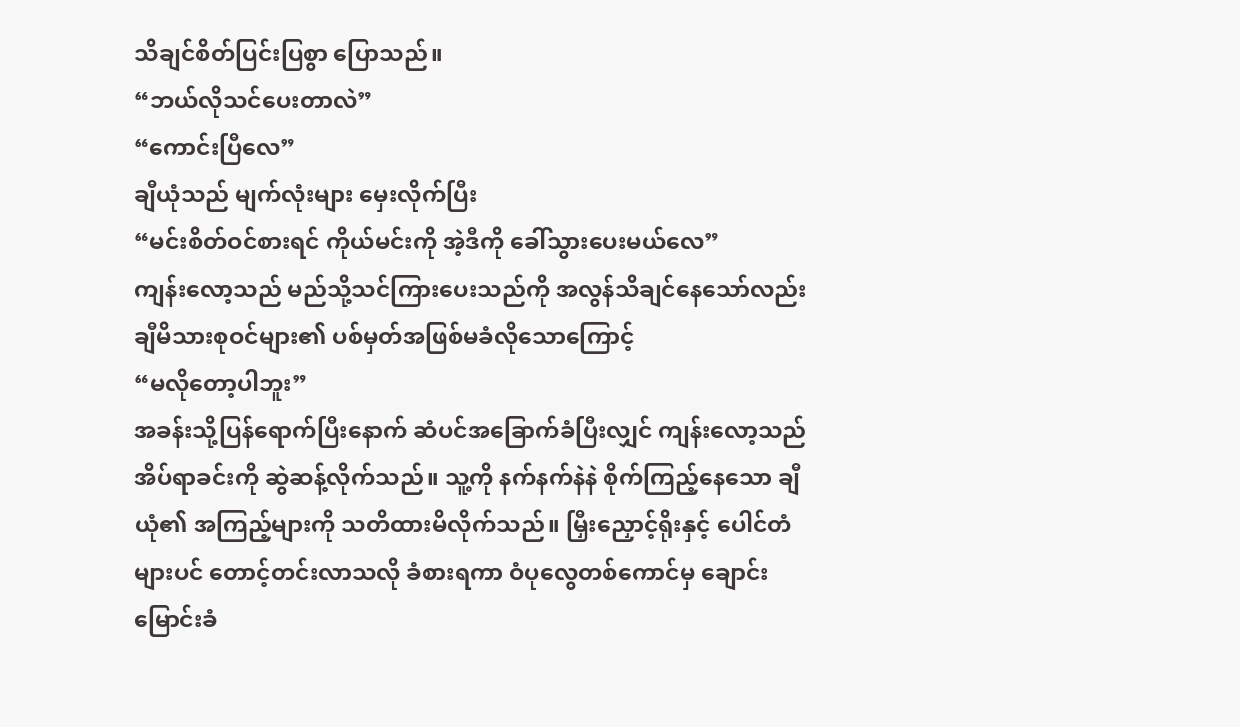သိချင်စိတ်ပြင်းပြစွာ ပြောသည်။
“ဘယ်လိုသင်ပေးတာလဲ”
“ကောင်းပြီလေ”
ချီယုံသည် မျက်လုံးများ မှေးလိုက်ပြီး
“မင်းစိတ်ဝင်စားရင် ကိုယ်မင်းကို အဲ့ဒီကို ခေါ်သွားပေးမယ်လေ”
ကျန်းလော့သည် မည်သို့သင်ကြားပေးသည်ကို အလွန်သိချင်နေသော်လည်း ချီမိသားစုဝင်များ၏ ပစ်မှတ်အဖြစ်မခံလိုသောကြောင့်
“မလိုတော့ပါဘူး”
အခန်းသို့ပြန်ရောက်ပြီးနောက် ဆံပင်အခြောက်ခံပြီးလျှင် ကျန်းလော့သည် အိပ်ရာခင်းကို ဆွဲဆန့်လိုက်သည်။ သူ့ကို နက်နက်နဲနဲ စိုက်ကြည့်နေသော ချီယုံ၏ အကြည့်များကို သတိထားမိလိုက်သည်။ မြှီးညှောင့်ရိုးနှင့် ပေါင်တံများပင် တောင့်တင်းလာသလို ခံစားရကာ ဝံပုလွေတစ်ကောင်မှ ချောင်းမြောင်းခံ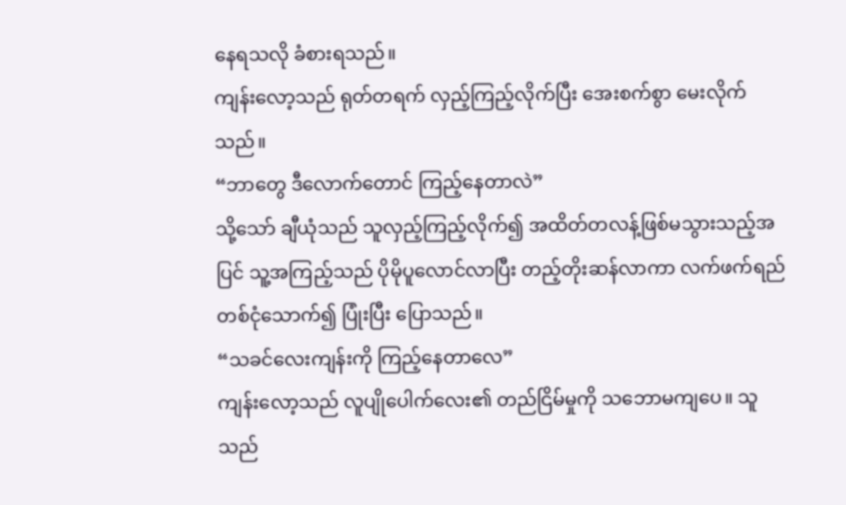နေရသလို ခံစားရသည်။
ကျန်းလော့သည် ရုတ်တရက် လှည့်ကြည့်လိုက်ပြီး အေးစက်စွာ မေးလိုက်သည်။
“ဘာတွေ ဒီလောက်တောင် ကြည့်နေတာလဲ”
သို့သော် ချီယုံသည် သူလှည့်ကြည့်လိုက်၍ အထိတ်တလန့်ဖြစ်မသွားသည့်အပြင် သူ့အကြည့်သည် ပိုမိုပူလောင်လာပြီး တည့်တိုးဆန်လာကာ လက်ဖက်ရည်တစ်ငုံသောက်၍ ပြုံးပြီး ပြောသည်။
“သခင်လေးကျန်းကို ကြည့်နေတာလေ”
ကျန်းလော့သည် လူပျိုပေါက်လေး၏ တည်ငြိမ်မှုကို သဘောမကျပေ။ သူသည်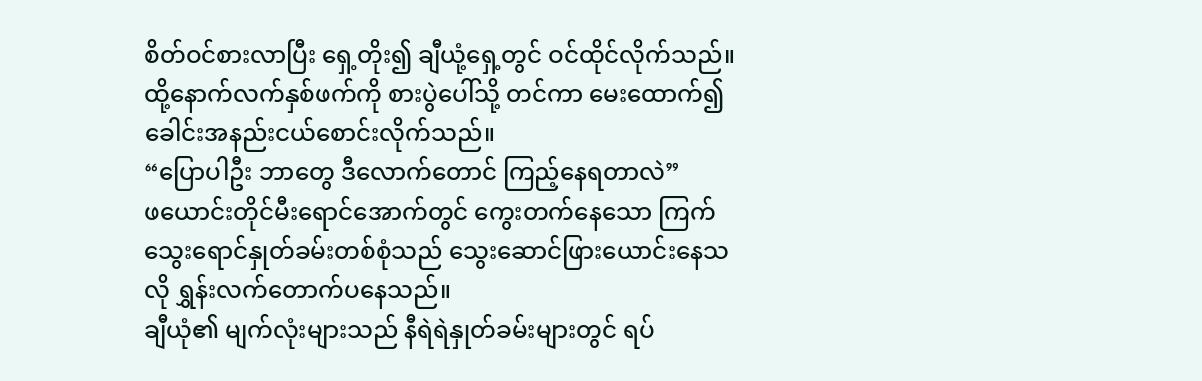စိတ်ဝင်စားလာပြီး ရှေ့တိုး၍ ချီယုံ့ရှေ့တွင် ဝင်ထိုင်လိုက်သည်။ ထို့နောက်လက်နှစ်ဖက်ကို စားပွဲပေါ်သို့ တင်ကာ မေးထောက်၍ ခေါင်းအနည်းငယ်စောင်းလိုက်သည်။
“ပြောပါဦး ဘာတွေ ဒီလောက်တောင် ကြည့်နေရတာလဲ”
ဖယောင်းတိုင်မီးရောင်အောက်တွင် ကွေးတက်နေသော ကြက်သွေးရောင်နှုတ်ခမ်းတစ်စုံသည် သွေးဆောင်ဖြားယောင်းနေသလို ရွှန်းလက်တောက်ပနေသည်။
ချီယုံ၏ မျက်လုံးများသည် နီရဲရဲနှုတ်ခမ်းများတွင် ရပ်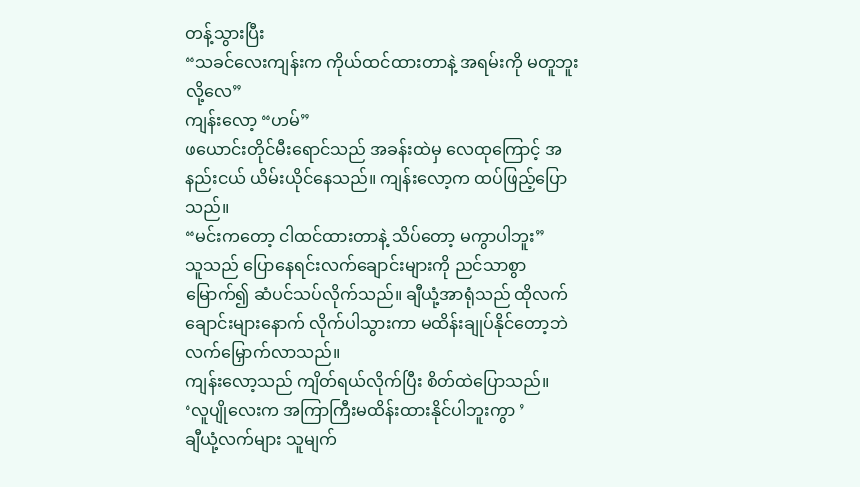တန့်သွားပြီး
“သခင်လေးကျန်းက ကိုယ်ထင်ထားတာနဲ့ အရမ်းကို မတူဘူးလို့လေ”
ကျန်းလော့ “ဟမ်”
ဖယောင်းတိုင်မီးရောင်သည် အခန်းထဲမှ လေထုကြောင့် အနည်းငယ် ယိမ်းယိုင်နေသည်။ ကျန်းလော့က ထပ်ဖြည့်ပြောသည်။
“မင်းကတော့ ငါထင်ထားတာနဲ့ သိပ်တော့ မကွာပါဘူး”
သူသည် ပြောနေရင်းလက်ချောင်းများကို ညင်သာစွာမြောက်၍ ဆံပင်သပ်လိုက်သည်။ ချီယုံ့အာရုံသည် ထိုလက်ချောင်းများနောက် လိုက်ပါသွားကာ မထိန်းချုပ်နိုင်တော့ဘဲ လက်မြှောက်လာသည်။
ကျန်းလော့သည် ကျိတ်ရယ်လိုက်ပြီး စိတ်ထဲပြောသည်။
‘လူပျိုလေးက အကြာကြီးမထိန်းထားနိုင်ပါဘူးကွာ ’
ချီယုံ့လက်များ သူမျက်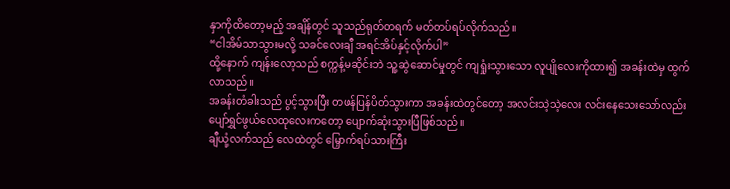နှာကိုထိတော့မည့် အချိန်တွင် သူသည်ရုတ်တရက် မတ်တပ်ရပ်လိုက်သည်။
“ငါအိမ်သာသွားမလို့ သခင်လေးချီ အရင်အိပ်နှင့်လိုက်ပါ”
ထို့နောက် ကျန်းလော့သည် စက္ကန့်မဆိုင်းဘဲ သူ့ဆွဲဆောင်မှုတွင် ကျရှုံးသွားသော လူပျိုလေးကိုထား၍ အခန်းထဲမှ ထွက်လာသည်။
အခန်းတံခါးသည် ပွင့်သွားပြီး တဖန်ပြန်ပိတ်သွားကာ အခန်းထဲတွင်တော့ အလင်းသဲ့သဲ့လေး လင်းနေသေးသော်လည်း ပျော်ရွှင်ဖွယ်လေထုလေးကတော့ ပျောက်ဆုံးသွားပြီဖြစ်သည်။
ချီယုံ့လက်သည် လေထဲတွင် မြှောက်ရပ်သားကြီး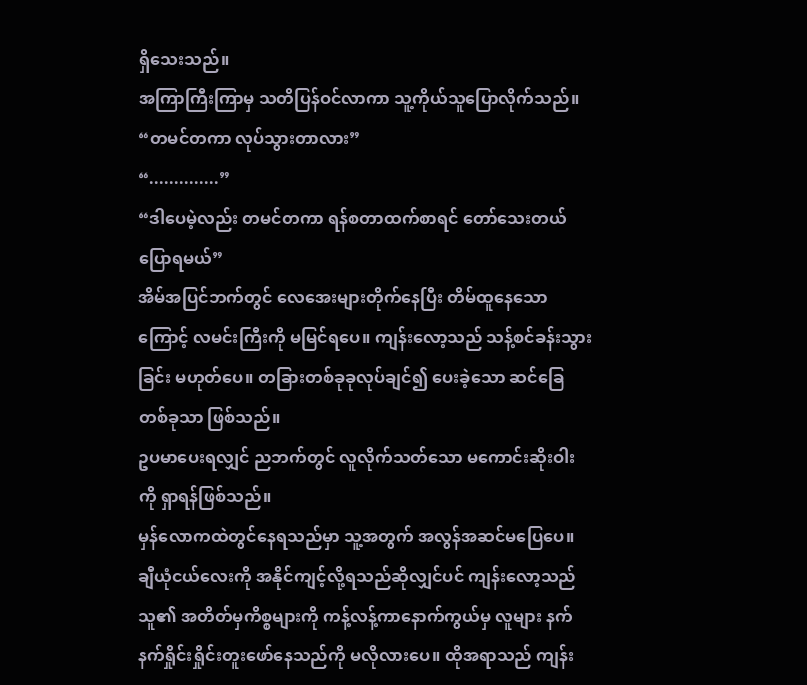ရှိသေးသည်။
အကြာကြီးကြာမှ သတိပြန်ဝင်လာကာ သူ့ကိုယ်သူပြောလိုက်သည်။
“တမင်တကာ လုပ်သွားတာလား”
“..............”
“ဒါပေမဲ့လည်း တမင်တကာ ရန်စတာထက်စာရင် တော်သေးတယ် ပြောရမယ်”
အိမ်အပြင်ဘက်တွင် လေအေးများတိုက်နေပြီး တိမ်ထူနေသောကြောင့် လမင်းကြီးကို မမြင်ရပေ။ ကျန်းလော့သည် သန့်စင်ခန်းသွားခြင်း မဟုတ်ပေ။ တခြားတစ်ခုခုလုပ်ချင်၍ ပေးခဲ့သော ဆင်ခြေတစ်ခုသာ ဖြစ်သည်။
ဥပမာပေးရလျှင် ညဘက်တွင် လူလိုက်သတ်သော မကောင်းဆိုးဝါးကို ရှာရန်ဖြစ်သည်။
မှန်လောကထဲတွင်နေရသည်မှာ သူ့အတွက် အလွန်အဆင်မပြေပေ။ ချီယုံငယ်လေးကို အနိုင်ကျင့်လို့ရသည်ဆိုလျှင်ပင် ကျန်းလော့သည် သူ၏ အတိတ်မှကိစ္စများကို ကန့်လန့်ကာနောက်ကွယ်မှ လူများ နက်နက်ရှိုင်းရှိုင်းတူးဖော်နေသည်ကို မလိုလားပေ။ ထိုအရာသည် ကျန်း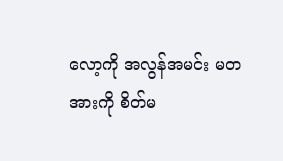လော့ကို အလွန်အမင်း မတအားကို စိတ်မ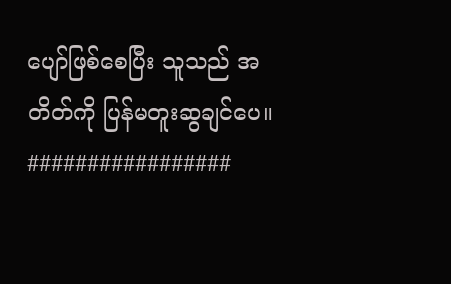ပျော်ဖြစ်စေပြီး သူသည် အတိတ်ကို ပြန်မတူးဆွချင်ပေ။
#################